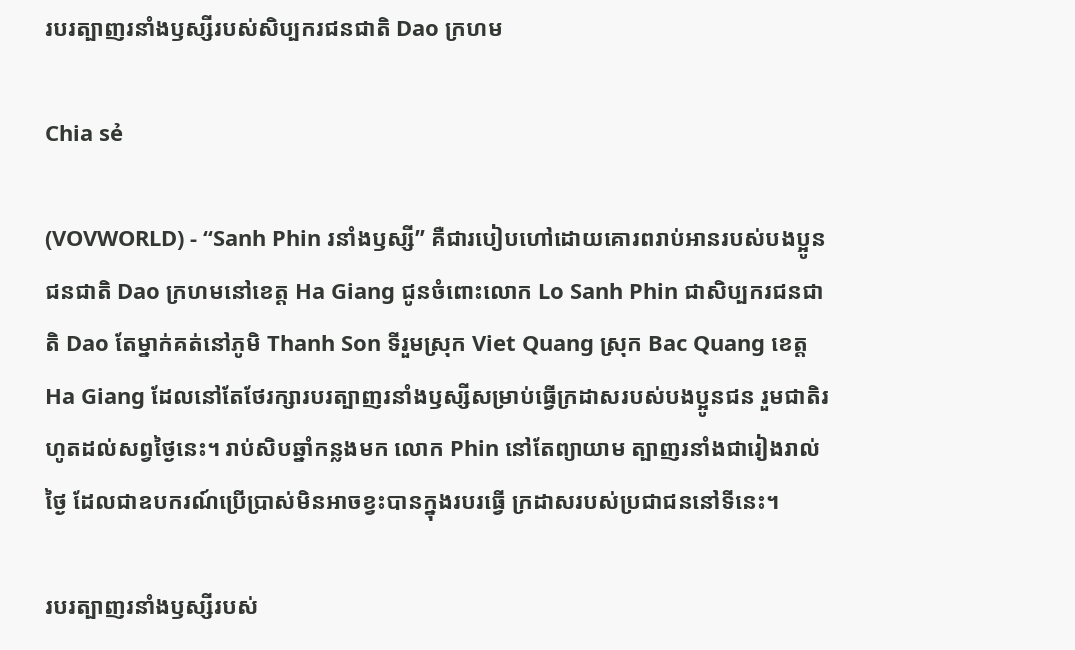របរត្បាញរនាំងឫស្សីរបស់សិប្បករជនជាតិ Dao ក្រហម

Chia sẻ

(VOVWORLD) - “Sanh Phin រនាំងឫស្សី” គឺជារបៀបហៅដោយគោរពរាប់អានរបស់បងប្អូនជនជាតិ Dao ក្រហមនៅខេត្ត Ha Giang ជូនចំពោះលោក Lo Sanh Phin ជាសិប្បករជនជាតិ Dao តែម្នាក់គត់នៅភូមិ Thanh Son ទីរួមស្រុក Viet Quang ស្រុក Bac Quang ខេត្ត Ha Giang ដែលនៅតែថែរក្សារបរត្បាញរនាំងឫស្សីសម្រាប់ធ្វើក្រដាសរបស់បងប្អូនជន រួមជាតិរហូតដល់សព្វថ្ងៃនេះ។ រាប់សិបឆ្នាំកន្លងមក លោក Phin នៅតែព្យាយាម ត្បាញរនាំងជារៀងរាល់ថ្ងៃ ដែលជាឧបករណ៍ប្រើប្រាស់មិនអាចខ្វះបានក្នុងរបរធ្វើ ក្រដាសរបស់ប្រជាជននៅទីនេះ។

របរត្បាញរនាំងឫស្សីរបស់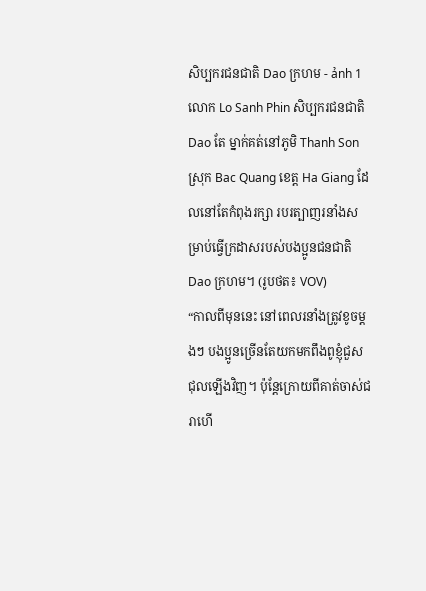សិប្បករជនជាតិ Dao ក្រហម - ảnh 1លោក Lo Sanh Phin សិប្បករជនជាតិ Dao តែ ម្នាក់គត់នៅភូមិ Thanh Son ស្រុក Bac Quang ខេត្ត Ha Giang ដែលនៅតែកំពុងរក្សា របរត្បាញរនាំងសម្រាប់ធ្វើក្រដាសរបស់បងប្អូនជនជាតិ Dao ក្រហម។ (រូបថត៖ VOV)
“កាលពីមុននេះ នៅពេលរនាំងត្រូវខូចម្ដងៗ បងប្អូនច្រើនតែយកមកពឹងពូខ្ញុំជួស ជុលឡើងវិញ។ ប៉ុន្តែក្រោយពីគាត់ចាស់ជរាហើ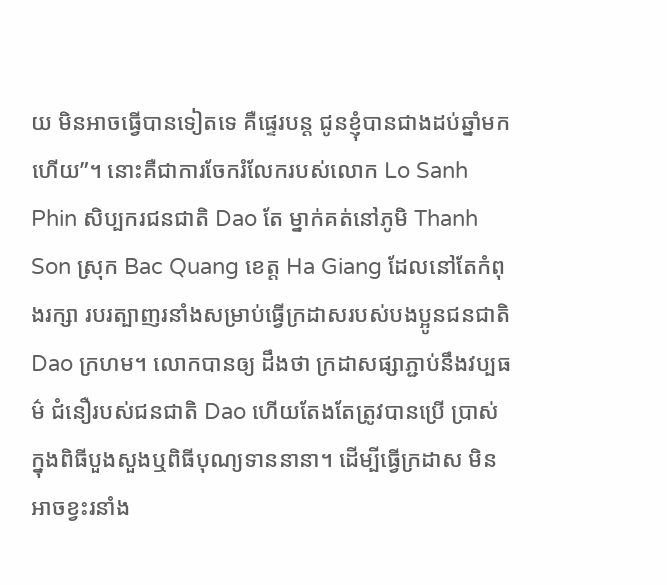យ មិនអាចធ្វើបានទៀតទេ គឺផ្ទេរបន្ត ជូនខ្ញុំបានជាងដប់ឆ្នាំមកហើយ”។ នោះគឺជាការចែករំលែករបស់លោក Lo Sanh Phin សិប្បករជនជាតិ Dao តែ ម្នាក់គត់នៅភូមិ Thanh Son ស្រុក Bac Quang ខេត្ត Ha Giang ដែលនៅតែកំពុងរក្សា របរត្បាញរនាំងសម្រាប់ធ្វើក្រដាសរបស់បងប្អូនជនជាតិ Dao ក្រហម។ លោកបានឲ្យ ដឹងថា ក្រដាសផ្សាភ្ជាប់នឹងវប្បធម៌ ជំនឿរបស់ជនជាតិ Dao ហើយតែងតែត្រូវបានប្រើ ប្រាស់ក្នុងពិធីបួងសួងឬពិធីបុណ្យទាននានា។ ដើម្បីធ្វើក្រដាស មិនអាចខ្វះរនាំង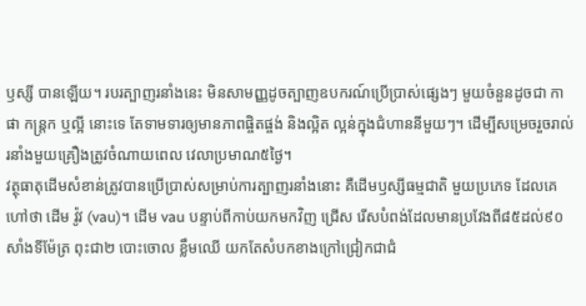ឫស្សី បានឡើយ។ របរត្បាញរនាំងនេះ មិនសាមញ្ញដូចត្បាញឧបករណ៍ប្រើប្រាស់ផ្សេងៗ មួយចំនួនដូចជា កាផា កន្ត្រក ឬល្អី នោះទេ តែទាមទារឲ្យមានភាពផ្ចិតផ្ចង់ និងល្អិត ល្អន់ក្នុងជំហាននីមួយៗ។ ដើម្បីសម្រេចរួចរាល់រនាំងមួយគ្រឿងត្រូវចំណាយពេល វេលាប្រមាណ៥ថ្ងៃ។
វត្ថុធាតុដើមសំខាន់ត្រូវបានប្រើប្រាស់សម្រាប់ការត្បាញរនាំងនោះ គឺដើមឫស្សីធម្មជាតិ មួយប្រភេទ ដែលគេហៅថា ដើម វ៉ូវ (vau)។ ដើម vau បន្ទាប់ពីកាប់យកមកវិញ ជ្រើស រើសបំពង់ដែលមានប្រវែងពី៨៥ដល់៩០សាំងទីម៉ែត្រ ពុះជា២ បោះចោល ខ្លឹមឈើ យកតែសំបកខាងក្រៅជ្រៀកជាជំ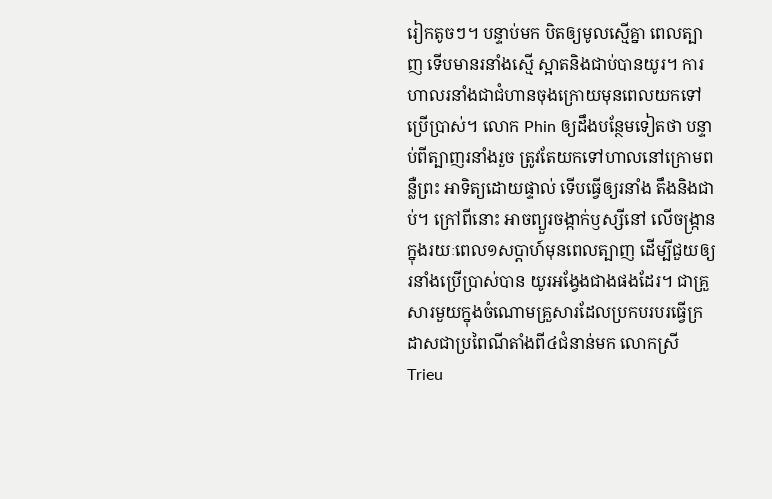រៀកតូចៗ។ បន្ទាប់មក បិតឲ្យមូលស្មើគ្នា ពេលត្បាញ ទើបមានរនាំងស្មើ ស្អាតនិងជាប់បានយូរ។ ការ ហាលរនាំងជាជំហានចុងក្រោយមុនពេលយកទៅប្រើប្រាស់។ លោក Phin ឲ្យដឹងបន្ថែមទៀតថា បន្ទាប់ពីត្បាញរនាំងរួច ត្រូវតែយកទៅហាលនៅក្រោមពន្លឺព្រះ អាទិត្យដោយផ្ទាល់ ទើបធ្វើឲ្យរនាំង តឹងនិងជាប់។ ក្រៅពីនោះ អាចព្យួរចង្កាក់ឫស្សីនៅ លើចង្ក្រានក្នុងរយៈពេល១សប្ដាហ៍មុនពេលត្បាញ ដើម្បីជួយឲ្យរនាំងប្រើប្រាស់បាន យូរអង្វែងជាងផងដែរ។ ជាគ្រួសារមួយក្នុងចំណោមគ្រួសារដែលប្រកបរបរធ្វើក្រដាសជាប្រពៃណីតាំងពី៤ជំនាន់មក លោកស្រី Trieu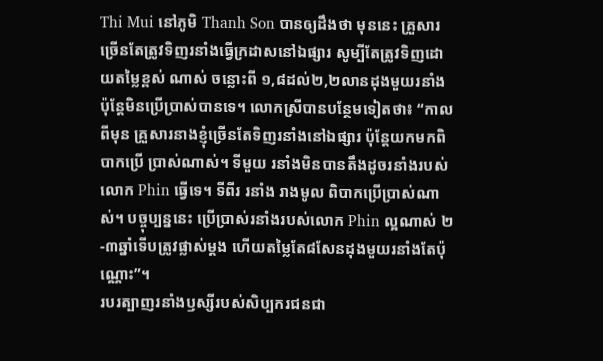Thi Mui នៅភូមិ Thanh Son បានឲ្យដឹងថា មុននេះ គ្រួសារច្រើនតែត្រូវទិញរនាំងធ្វើក្រដាសនៅឯផ្សារ សូម្បីតែត្រូវទិញដោយតម្លៃខ្ពស់ ណាស់ ចន្លោះពី ១,៨ដល់២,២លានដុងមួយរនាំង ប៉ុន្តែមិនប្រើប្រាស់បានទេ។ លោកស្រីបានបន្ថែមទៀតថា៖ “កាលពីមុន គ្រួសារនាងខ្ញុំច្រើនតែទិញរនាំងនៅឯផ្សារ ប៉ុន្តែយកមកពិបាកប្រើ ប្រាស់ណាស់។ ទីមួយ រនាំងមិនបានតឹងដូចរនាំងរបស់លោក Phin ធ្វើទេ។ ទីពីរ រនាំង រាងមូល ពិបាកប្រើប្រាស់ណាស់។ បច្ចុប្បន្ននេះ ប្រើប្រាស់រនាំងរបស់លោក Phin ល្អណាស់ ២-៣ឆ្នាំទើបត្រូវផ្លាស់ម្ដង ហើយតម្លៃតែ៨សែនដុងមួយរនាំងតែប៉ុណ្ណោះ”។
របរត្បាញរនាំងឫស្សីរបស់សិប្បករជនជា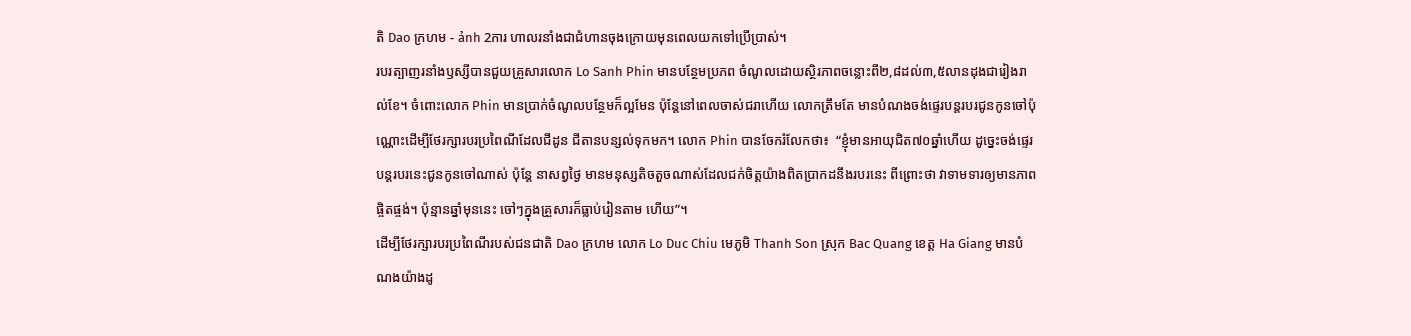តិ Dao ក្រហម - ảnh 2ការ ហាលរនាំងជាជំហានចុងក្រោយមុនពេលយកទៅប្រើប្រាស់។
របរត្បាញរនាំងឫស្សីបានជួយគ្រួសារលោក Lo Sanh Phin មានបន្ថែមប្រភព ចំណូលដោយស្ថិរភាពចន្លោះពី២,៨ដល់៣,៥លានដុងជារៀងរាល់ខែ។ ចំពោះលោក Phin មានប្រាក់ចំណូលបន្ថែមក៏ល្អមែន ប៉ុន្តែនៅពេលចាស់ជរាហើយ លោកត្រឹមតែ មានបំណងចង់ផ្ទេរបន្តរបរជូនកូនចៅប៉ុណ្ណោះដើម្បីថែរក្សារបរប្រពៃណីដែលជីដូន ជីតានបន្សល់ទុកមក។ លោក Phin បានចែករំលែកថា៖  “ខ្ញុំមានអាយុជិត៧០ឆ្នាំហើយ ដូច្នេះចង់ផ្ទេរបន្តរបរនេះជូនកូនចៅណាស់ ប៉ុន្តែ នាសព្វថ្ងៃ មានមនុស្សតិចតួចណាស់ដែលជក់ចិត្តយ៉ាងពិតប្រាកដនឹងរបរនេះ ពីព្រោះថា វាទាមទារឲ្យមានភាពផ្ចិតផ្ចង់។ ប៉ុន្មានឆ្នាំមុននេះ ចៅៗក្នុងគ្រួសារក៏ធ្លាប់រៀនតាម ហើយ”។
ដើម្បីថែរក្សារបរប្រពៃណីរបស់ជនជាតិ Dao ក្រហម លោក Lo Duc Chiu មេភូមិ Thanh Son ស្រុក Bac Quang ខេត្ត Ha Giang មានបំណងយ៉ាងដូ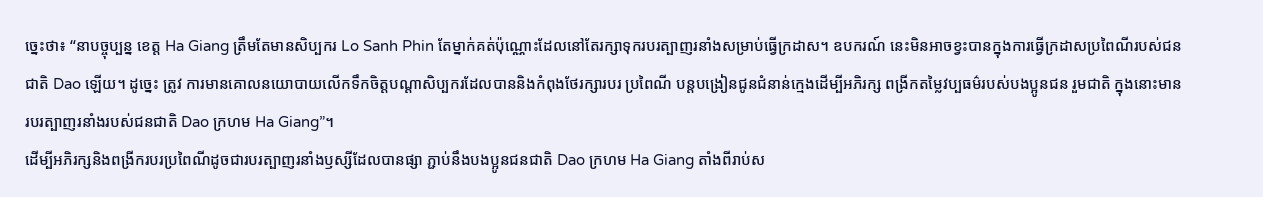ច្នេះថា៖ “នាបច្ចុប្បន្ន ខេត្ត Ha Giang ត្រឹមតែមានសិប្បករ Lo Sanh Phin តែម្នាក់គត់ប៉ុណ្ណោះដែលនៅតែរក្សាទុករបរត្បាញរនាំងសម្រាប់ធ្វើក្រដាស។ ឧបករណ៍ នេះមិនអាចខ្វះបានក្នុងការធ្វើក្រដាសប្រពៃណីរបស់ជនជាតិ Dao ឡើយ។ ដូច្នេះ ត្រូវ ការមានគោលនយោបាយលើកទឹកចិត្តបណ្ដាសិប្បករដែលបាននិងកំពុងថែរក្សារបរ ប្រពៃណី បន្តបង្រៀនជូនជំនាន់ក្មេងដើម្បីអភិរក្ស ពង្រីកតម្លៃវប្បធម៌របស់បងប្អូនជន រួមជាតិ ក្នុងនោះមានរបរត្បាញរនាំងរបស់ជនជាតិ Dao ក្រហម Ha Giang”។
ដើម្បីអភិរក្សនិងពង្រីករបរប្រពៃណីដូចជារបរត្បាញរនាំងឫស្សីដែលបានផ្សា ភ្ជាប់នឹងបងប្អូនជនជាតិ Dao ក្រហម Ha Giang តាំងពីរាប់ស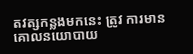តវត្សកន្លងមកនេះ ត្រូវ ការមានគោលនយោបាយ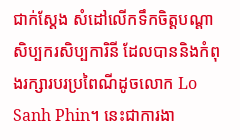ជាក់ស្ដែង សំដៅលើកទឹកចិត្តបណ្ដាសិប្បករសិប្បការិនី ដែលបាននិងកំពុងរក្សារបរប្រពៃណីដូចលោក Lo Sanh Phin។ នេះជាការងា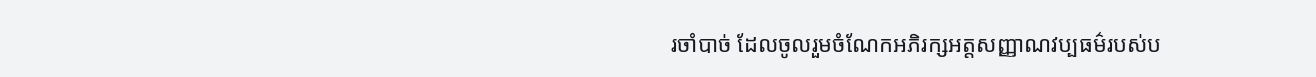រចាំបាច់ ដែលចូលរួមចំណែកអភិរក្សអត្តសញ្ញាណវប្បធម៌របស់ប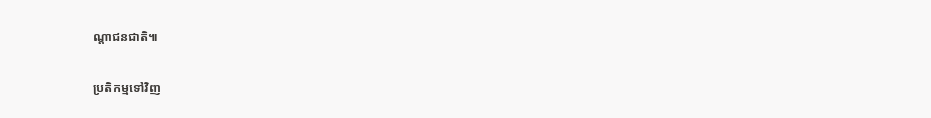ណ្ដាជនជាតិ៕

ប្រតិកម្មទៅវិញ